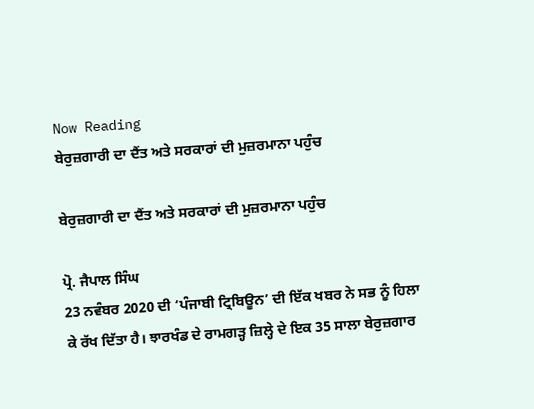Now Reading
ਬੇਰੁਜ਼ਗਾਰੀ ਦਾ ਦੈਂਤ ਅਤੇ ਸਰਕਾਰਾਂ ਦੀ ਮੁਜ਼ਰਮਾਨਾ ਪਹੁੰਚ

ਬੇਰੁਜ਼ਗਾਰੀ ਦਾ ਦੈਂਤ ਅਤੇ ਸਰਕਾਰਾਂ ਦੀ ਮੁਜ਼ਰਮਾਨਾ ਪਹੁੰਚ

ਪ੍ਰੋ. ਜੈਪਾਲ ਸਿੰਘ
23 ਨਵੰਬਰ 2020 ਦੀ ‘ਪੰਜਾਬੀ ਟ੍ਰਿਬਿਊਨ’ ਦੀ ਇੱਕ ਖਬਰ ਨੇ ਸਭ ਨੂੰ ਹਿਲਾ ਕੇ ਰੱਖ ਦਿੱਤਾ ਹੈ। ਝਾਰਖੰਡ ਦੇ ਰਾਮਗੜ੍ਹ ਜ਼ਿਲ੍ਹੇ ਦੇ ਇਕ 35 ਸਾਲਾ ਬੇਰੁਜ਼ਗਾਰ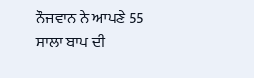ਨੌਜਵਾਨ ਨੇ ਆਪਣੇ 55  ਸਾਲਾ ਬਾਪ ਦੀ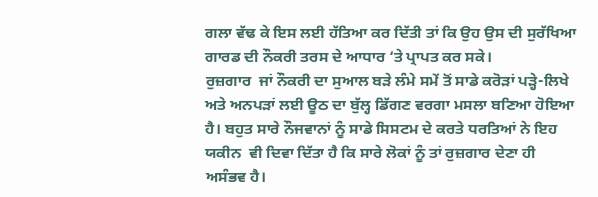ਗਲਾ ਵੱਢ ਕੇ ਇਸ ਲਈ ਹੱਤਿਆ ਕਰ ਦਿੱਤੀ ਤਾਂ ਕਿ ਉਹ ਉਸ ਦੀ ਸੁਰੱਖਿਆ ਗਾਰਡ ਦੀ ਨੌਕਰੀ ਤਰਸ ਦੇ ਆਧਾਰ ‘ਤੇ ਪ੍ਰਾਪਤ ਕਰ ਸਕੇ।
ਰੁਜ਼ਗਾਰ  ਜਾਂ ਨੌਕਰੀ ਦਾ ਸੁਆਲ ਬੜੇ ਲੰਮੇ ਸਮੇਂ ਤੋਂ ਸਾਡੇ ਕਰੋੜਾਂ ਪੜ੍ਹੇ-ਲਿਖੇ ਅਤੇ ਅਨਪੜਾਂ ਲਈ ਊਠ ਦਾ ਬੁੱਲ੍ਹ ਡਿੱਗਣ ਵਰਗਾ ਮਸਲਾ ਬਣਿਆ ਹੋਇਆ ਹੈ। ਬਹੁਤ ਸਾਰੇ ਨੌਜਵਾਨਾਂ ਨੂੰ ਸਾਡੇ ਸਿਸਟਮ ਦੇ ਕਰਤੇ ਧਰਤਿਆਂ ਨੇ ਇਹ ਯਕੀਨ  ਵੀ ਦਿਵਾ ਦਿੱਤਾ ਹੈ ਕਿ ਸਾਰੇ ਲੋਕਾਂ ਨੂੰ ਤਾਂ ਰੁਜ਼ਗਾਰ ਦੇਣਾ ਹੀ ਅਸੰਭਵ ਹੈ।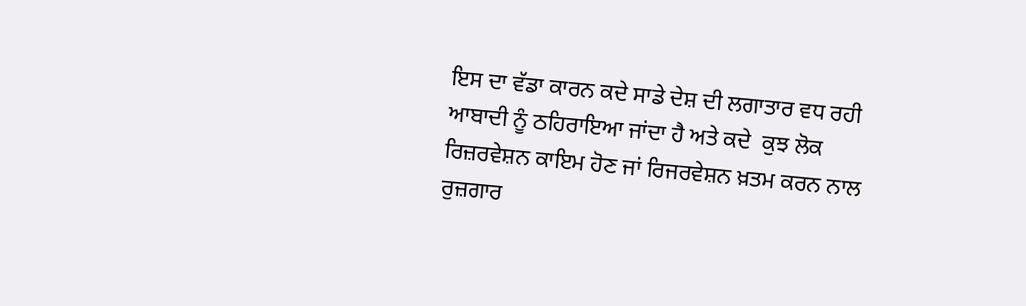ਇਸ ਦਾ ਵੱਡਾ ਕਾਰਨ ਕਦੇ ਸਾਡੇ ਦੇਸ਼ ਦੀ ਲਗਾਤਾਰ ਵਧ ਰਹੀ ਆਬਾਦੀ ਨੂੰ ਠਹਿਰਾਇਆ ਜਾਂਦਾ ਹੈ ਅਤੇ ਕਦੇ  ਕੁਝ ਲੋਕ  ਰਿਜ਼ਰਵੇਸ਼ਨ ਕਾਇਮ ਹੋਣ ਜਾਂ ਰਿਜਰਵੇਸ਼ਨ ਖ਼ਤਮ ਕਰਨ ਨਾਲ ਰੁਜ਼ਗਾਰ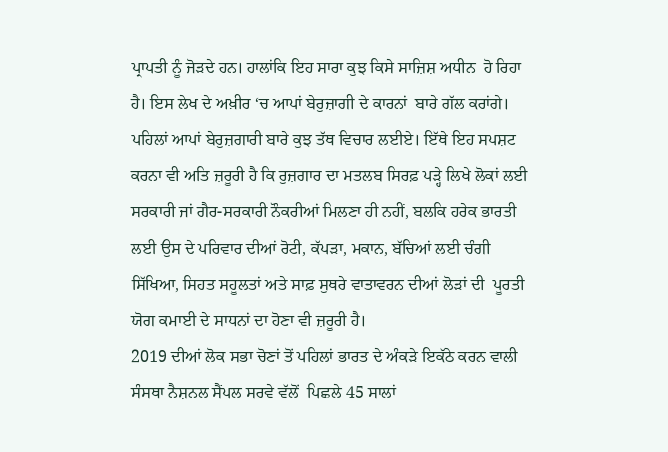ਪ੍ਰਾਪਤੀ ਨੂੰ ਜੋੜਦੇ ਹਨ। ਹਾਲਾਂਕਿ ਇਹ ਸਾਰਾ ਕੁਝ ਕਿਸੇ ਸਾਜ਼ਿਸ਼ ਅਧੀਨ  ਹੋ ਰਿਹਾ ਹੈ। ਇਸ ਲੇਖ ਦੇ ਅਖ਼ੀਰ ‘ਚ ਆਪਾਂ ਬੇਰੁਜ਼ਾਗੀ ਦੇ ਕਾਰਨਾਂ  ਬਾਰੇ ਗੱਲ ਕਰਾਂਗੇ। ਪਹਿਲਾਂ ਆਪਾਂ ਬੇਰੁਜ਼ਗਾਰੀ ਬਾਰੇ ਕੁਝ ਤੱਥ ਵਿਚਾਰ ਲਈਏ। ਇੱਥੇ ਇਹ ਸਪਸ਼ਟ ਕਰਨਾ ਵੀ ਅਤਿ ਜ਼ਰੂਰੀ ਹੈ ਕਿ ਰੁਜ਼ਗਾਰ ਦਾ ਮਤਲਬ ਸਿਰਫ਼ ਪੜ੍ਹੇ ਲਿਖੇ ਲੋਕਾਂ ਲਈ ਸਰਕਾਰੀ ਜਾਂ ਗੈਰ-ਸਰਕਾਰੀ ਨੌਕਰੀਆਂ ਮਿਲਣਾ ਹੀ ਨਹੀਂ, ਬਲਕਿ ਹਰੇਕ ਭਾਰਤੀ ਲਈ ਉਸ ਦੇ ਪਰਿਵਾਰ ਦੀਆਂ ਰੋਟੀ, ਕੱਪੜਾ, ਮਕਾਨ, ਬੱਚਿਆਂ ਲਈ ਚੰਗੀ ਸਿੱਖਿਆ, ਸਿਹਤ ਸਹੂਲਤਾਂ ਅਤੇ ਸਾਫ਼ ਸੁਥਰੇ ਵਾਤਾਵਰਨ ਦੀਆਂ ਲੋੜਾਂ ਦੀ  ਪੂਰਤੀ ਯੋਗ ਕਮਾਈ ਦੇ ਸਾਧਨਾਂ ਦਾ ਹੋਣਾ ਵੀ ਜ਼ਰੂਰੀ ਹੈ।
2019 ਦੀਆਂ ਲੋਕ ਸਭਾ ਚੋਣਾਂ ਤੋਂ ਪਹਿਲਾਂ ਭਾਰਤ ਦੇ ਅੰਕੜੇ ਇਕੱਠੇ ਕਰਨ ਵਾਲੀ ਸੰਸਥਾ ਨੈਸ਼ਨਲ ਸੈਂਪਲ ਸਰਵੇ ਵੱਲੋਂ  ਪਿਛਲੇ 45 ਸਾਲਾਂ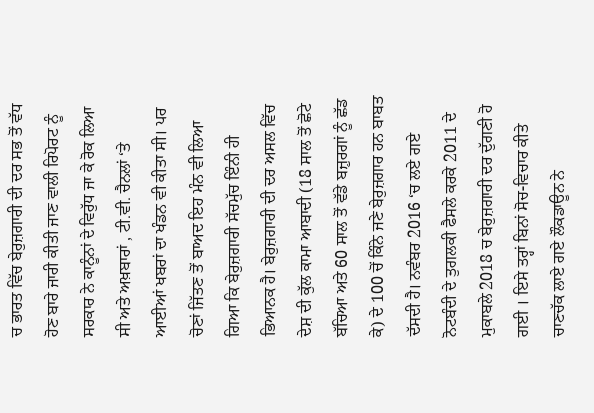ਚ ਭਾਰਤ ਵਿੱਚ ਬੇਰੁਜ਼ਗਾਰੀ ਦੀ ਦਰ ਸਭ ਤੋਂ ਵੱਧ ਹੋਣ ਬਾਰੇ ਜਾਰੀ ਕੀਤੀ ਜਾਣ ਵਾਲੀ ਰਿਪੋਰਟ ਨੂੰ ਸਰਕਾਰ ਨੇ ਕਾਨੂੰਨਾਂ ਦੇ ਵਿਰੁੱਧ ਜਾ ਕੇ ਰੋਕ ਲਿਆ ਸੀ ਅਤੇ ਅਖ਼ਬਾਰਾਂ , ਟੀ.ਵੀ. ਚੈਨਲਾਂ ‘ਤੇ ਆਈਆਂ ਖਬਰਾਂ ਦਾ ਖੰਡਨ ਵੀ ਕੀਤਾ ਸੀ। ਪਰ ਚੋਣਾਂ ਜਿੱਤਣ ਤੋਂ ਬਾਅਦ ਇਹ ਮੰਨ ਵੀ ਲਿਆ ਗਿਆ ਕਿ ਬੇਰੁਜ਼ਗਾਰੀ ਸੱਚਮੁੱਚ ਇੰਨੀ ਹੀ ਭਿਆਨਕ ਹੈ। ਬੇਰੁਜ਼ਗਾਰੀ ਦੀ ਦਰ ਅਸਲ ਵਿੱਚ ਦੇਸ਼ ਦੀ ਕੁੱਲ ਕਾਮਾ ਆਬਾਦੀ (18 ਸਾਲ ਤੋਂ ਛੋਟੇ ਬੱਚਿਆ ਅਤੇ 60 ਸਾਲ ਤੋਂ ਵੱਡੇ ਬਜ਼ੁਰਗਾਂ ਨੂੰ ਛੱਡ ਕੇ) ਦੇ 100 ਚੋਂ ਕਿੰਨੇ ਜਣੇ ਬੇਰੁਜ਼ਗਾਰ ਹਨ ਬਾਬਤ ਦੱਸਦੀ ਹੈ। ਨਵੰਬਰ 2016 ‘ਚ ਲਏ ਗਏ ਨੋਟਬੰਦੀ ਦੇ ਤੁਗਲਕੀ ਫੈਸਲੇ ਕਰਕੇ 2011 ਦੇ ਮੁਕਾਬਲੇ 2018 ਚ ਬੇਰੁਜ਼ਗਾਰੀ ਦਰ ਦੁੱਗਣੀ ਹੋ ਗਈ । ਇਸੇ ਤਰ੍ਹਾਂ ਬਿਨਾਂ ਸੋਚ-ਵਿਚਾਰ ਕੀਤੇ ਚਾਣਚੱਕ ਲਾਏ ਗਏ ਲੌਕਡਾਊਨ ਨੇ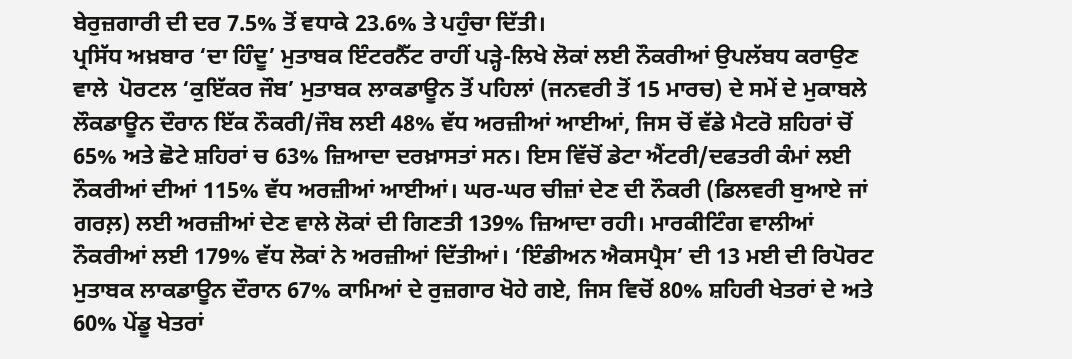ਬੇਰੁਜ਼ਗਾਰੀ ਦੀ ਦਰ 7.5% ਤੋਂ ਵਧਾਕੇ 23.6% ਤੇ ਪਹੁੰਚਾ ਦਿੱਤੀ।
ਪ੍ਰਸਿੱਧ ਅਖ਼ਬਾਰ ‘ਦਾ ਹਿੰਦੂ’ ਮੁਤਾਬਕ ਇੰਟਰਨੈੱਟ ਰਾਹੀਂ ਪੜ੍ਹੇ-ਲਿਖੇ ਲੋਕਾਂ ਲਈ ਨੌਕਰੀਆਂ ਉਪਲੱਬਧ ਕਰਾਉਣ ਵਾਲੇ  ਪੋਰਟਲ ‘ਕੁਇੱਕਰ ਜੌਬ’ ਮੁਤਾਬਕ ਲਾਕਡਾਊਨ ਤੋਂ ਪਹਿਲਾਂ (ਜਨਵਰੀ ਤੋਂ 15 ਮਾਰਚ) ਦੇ ਸਮੇਂ ਦੇ ਮੁਕਾਬਲੇ ਲੌਕਡਾਊਨ ਦੌਰਾਨ ਇੱਕ ਨੌਕਰੀ/ਜੌਬ ਲਈ 48% ਵੱਧ ਅਰਜ਼ੀਆਂ ਆਈਆਂ, ਜਿਸ ਚੋਂ ਵੱਡੇ ਮੈਟਰੋ ਸ਼ਹਿਰਾਂ ਚੋਂ 65% ਅਤੇ ਛੋਟੇ ਸ਼ਹਿਰਾਂ ਚ 63% ਜ਼ਿਆਦਾ ਦਰਖ਼ਾਸਤਾਂ ਸਨ। ਇਸ ਵਿੱਚੋਂ ਡੇਟਾ ਐਂਟਰੀ/ਦਫਤਰੀ ਕੰਮਾਂ ਲਈ ਨੌਕਰੀਆਂ ਦੀਆਂ 115% ਵੱਧ ਅਰਜ਼ੀਆਂ ਆਈਆਂ। ਘਰ-ਘਰ ਚੀਜ਼ਾਂ ਦੇਣ ਦੀ ਨੌਕਰੀ (ਡਿਲਵਰੀ ਬੁਆਏ ਜਾਂ ਗਰਲ਼) ਲਈ ਅਰਜ਼ੀਆਂ ਦੇਣ ਵਾਲੇ ਲੋਕਾਂ ਦੀ ਗਿਣਤੀ 139% ਜ਼ਿਆਦਾ ਰਹੀ। ਮਾਰਕੀਟਿੰਗ ਵਾਲੀਆਂ ਨੌਕਰੀਆਂ ਲਈ 179% ਵੱਧ ਲੋਕਾਂ ਨੇ ਅਰਜ਼ੀਆਂ ਦਿੱਤੀਆਂ। ‘ਇੰਡੀਅਨ ਐਕਸਪ੍ਰੈਸ’ ਦੀ 13 ਮਈ ਦੀ ਰਿਪੋਰਟ ਮੁਤਾਬਕ ਲਾਕਡਾਊਨ ਦੌਰਾਨ 67% ਕਾਮਿਆਂ ਦੇ ਰੁਜ਼ਗਾਰ ਖੋਹੇ ਗਏ, ਜਿਸ ਵਿਚੋਂ 80% ਸ਼ਹਿਰੀ ਖੇਤਰਾਂ ਦੇ ਅਤੇ 60% ਪੇਂਡੂ ਖੇਤਰਾਂ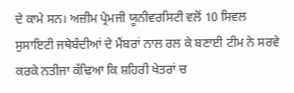ਦੇ ਕਾਮੇ ਸਨ। ਅਜ਼ੀਮ ਪ੍ਰੇਮਜੀ ਯੂਨੀਵਰਸਿਟੀ ਵਲੋਂ 10 ਸਿਵਲ ਸੁਸਾਇਟੀ ਜਥੇਬੰਦੀਆਂ ਦੇ ਮੈਂਬਰਾਂ ਨਾਲ ਰਲ ਕੇ ਬਣਾਈ ਟੀਮ ਨੇ ਸਰਵੇ ਕਰਕੇ ਨਤੀਜਾ ਕੱਢਿਆ ਕਿ ਸ਼ਹਿਰੀ ਖੇਤਰਾਂ ਚ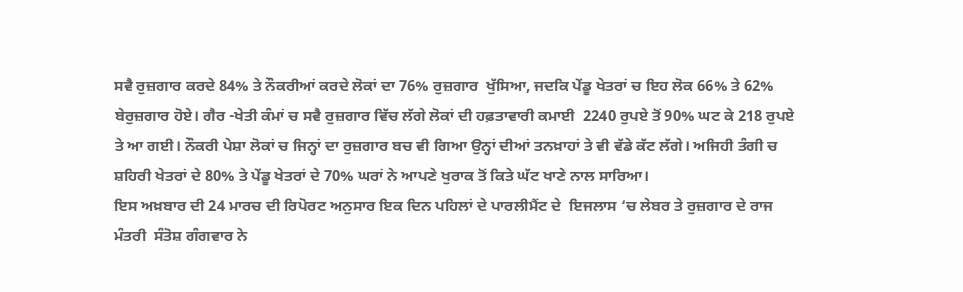ਸਵੈ ਰੁਜ਼ਗਾਰ ਕਰਦੇ 84% ਤੇ ਨੌਕਰੀਆਂ ਕਰਦੇ ਲੋਕਾਂ ਦਾ 76% ਰੁਜ਼ਗਾਰ  ਖੁੱਸਿਆ, ਜਦਕਿ ਪੇਂਡੂ ਖੇਤਰਾਂ ਚ ਇਹ ਲੋਕ 66% ਤੇ 62% ਬੇਰੁਜ਼ਗਾਰ ਹੋਏ। ਗੈਰ -ਖੇਤੀ ਕੰਮਾਂ ਚ ਸਵੈ ਰੁਜ਼ਗਾਰ ਵਿੱਚ ਲੱਗੇ ਲੋਕਾਂ ਦੀ ਹਫ਼ਤਾਵਾਰੀ ਕਮਾਈ  2240 ਰੁਪਏ ਤੋਂ 90% ਘਟ ਕੇ 218 ਰੁਪਏ ਤੇ ਆ ਗਈ। ਨੌਕਰੀ ਪੇਸ਼ਾ ਲੋਕਾਂ ਚ ਜਿਨ੍ਹਾਂ ਦਾ ਰੁਜ਼ਗਾਰ ਬਚ ਵੀ ਗਿਆ ਉਨ੍ਹਾਂ ਦੀਆਂ ਤਨਖ਼ਾਹਾਂ ਤੇ ਵੀ ਵੱਡੇ ਕੱਟ ਲੱਗੇ। ਅਜਿਹੀ ਤੰਗੀ ਚ ਸ਼ਹਿਰੀ ਖੇਤਰਾਂ ਦੇ 80% ਤੇ ਪੇਂਡੂ ਖੇਤਰਾਂ ਦੇ 70% ਘਰਾਂ ਨੇ ਆਪਣੇ ਖੁਰਾਕ ਤੋਂ ਕਿਤੇ ਘੱਟ ਖਾਣੇ ਨਾਲ ਸਾਰਿਆ।
ਇਸ ਅਖ਼ਬਾਰ ਦੀ 24 ਮਾਰਚ ਦੀ ਰਿਪੋਰਟ ਅਨੁਸਾਰ ਇਕ ਦਿਨ ਪਹਿਲਾਂ ਦੇ ਪਾਰਲੀਮੈਂਟ ਦੇ  ਇਜਲਾਸ ‘ਚ ਲੇਬਰ ਤੇ ਰੁਜ਼ਗਾਰ ਦੇ ਰਾਜ ਮੰਤਰੀ  ਸੰਤੋਸ਼ ਗੰਗਵਾਰ ਨੇ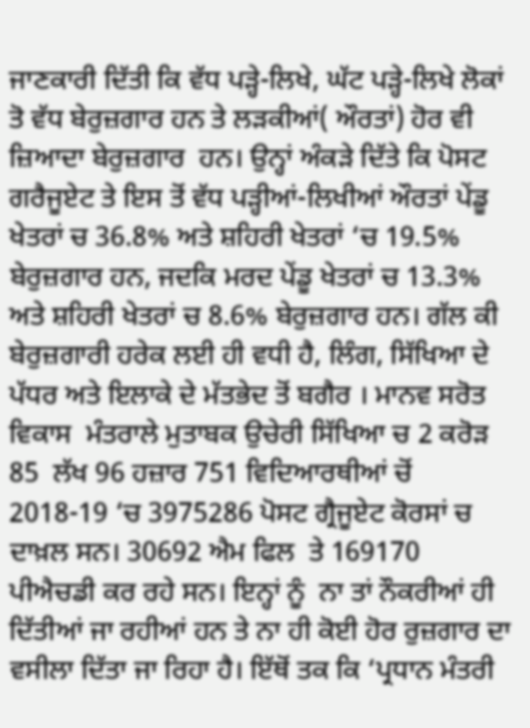ਜਾਣਕਾਰੀ ਦਿੱਤੀ ਕਿ ਵੱਧ ਪੜ੍ਹੇ-ਲਿਖੇ, ਘੱਟ ਪੜ੍ਹੇ-ਲਿਖੇ ਲੋਕਾਂ ਤੋ ਵੱਧ ਬੇਰੁਜ਼ਗਾਰ ਹਨ ਤੇ ਲੜਕੀਆਂ( ਔਰਤਾਂ) ਹੋਰ ਵੀ ਜ਼ਿਆਦਾ ਬੇਰੁਜ਼ਗਾਰ  ਹਨ। ਉਨ੍ਹਾਂ ਅੰਕੜੇ ਦਿੱਤੇ ਕਿ ਪੋਸਟ ਗਰੈਜੂਏਟ ਤੇ ਇਸ ਤੋਂ ਵੱਧ ਪੜ੍ਹੀਆਂ-ਲਿਖੀਆਂ ਔਰਤਾਂ ਪੇਂਡੂ ਖੇਤਰਾਂ ਚ 36.8% ਅਤੇ ਸ਼ਹਿਰੀ ਖੇਤਰਾਂ ‘ਚ 19.5% ਬੇਰੁਜ਼ਗਾਰ ਹਨ, ਜਦਕਿ ਮਰਦ ਪੇਂਡੂ ਖੇਤਰਾਂ ਚ 13.3% ਅਤੇ ਸ਼ਹਿਰੀ ਖੇਤਰਾਂ ਚ 8.6% ਬੇਰੁਜ਼ਗਾਰ ਹਨ। ਗੱਲ ਕੀ ਬੇਰੁਜ਼ਗਾਰੀ ਹਰੇਕ ਲਈ ਹੀ ਵਧੀ ਹੈ, ਲਿੰਗ, ਸਿੱਖਿਆ ਦੇ ਪੱਧਰ ਅਤੇ ਇਲਾਕੇ ਦੇ ਮੱਤਭੇਦ ਤੋਂ ਬਗੈਰ । ਮਾਨਵ ਸਰੋਤ ਵਿਕਾਸ  ਮੰਤਰਾਲੇ ਮੁਤਾਬਕ ਉਚੇਰੀ ਸਿੱਖਿਆ ਚ 2 ਕਰੋੜ 85  ਲੱਖ 96 ਹਜ਼ਾਰ 751 ਵਿਦਿਆਰਥੀਆਂ ਚੋਂ 2018-19 ‘ਚ 3975286 ਪੋਸਟ ਗ੍ਰੈਜੂਏਟ ਕੋਰਸਾਂ ਚ ਦਾਖ਼ਲ ਸਨ। 30692 ਐਮ ਫਿਲ  ਤੇ 169170 ਪੀਐਚਡੀ ਕਰ ਰਹੇ ਸਨ। ਇਨ੍ਹਾਂ ਨੂੰ  ਨਾ ਤਾਂ ਨੌਕਰੀਆਂ ਹੀ ਦਿੱਤੀਆਂ ਜਾ ਰਹੀਆਂ ਹਨ ਤੇ ਨਾ ਹੀ ਕੋਈ ਹੋਰ ਰੁਜ਼ਗਾਰ ਦਾ ਵਸੀਲਾ ਦਿੱਤਾ ਜਾ ਰਿਹਾ ਹੈ। ਇੱਥੋਂ ਤਕ ਕਿ ‘ਪ੍ਰਧਾਨ ਮੰਤਰੀ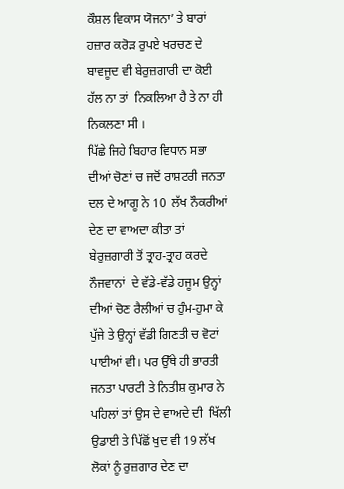ਕੌਸ਼ਲ ਵਿਕਾਸ ਯੋਜਨਾ’ ਤੇ ਬਾਰਾਂ ਹਜ਼ਾਰ ਕਰੋੜ ਰੁਪਏ ਖਰਚਣ ਦੇ ਬਾਵਜੂਦ ਵੀ ਬੇਰੁਜ਼ਗਾਰੀ ਦਾ ਕੋਈ ਹੱਲ ਨਾ ਤਾਂ  ਨਿਕਲਿਆ ਹੈ ਤੇ ਨਾ ਹੀ ਨਿਕਲਣਾ ਸੀ ।
ਪਿੱਛੇ ਜਿਹੇ ਬਿਹਾਰ ਵਿਧਾਨ ਸਭਾ ਦੀਆਂ ਚੋਣਾਂ ਚ ਜਦੋਂ ਰਾਸ਼ਟਰੀ ਜਨਤਾ ਦਲ ਦੇ ਆਗੂ ਨੇ 10  ਲੱਖ ਨੌਕਰੀਆਂ ਦੇਣ ਦਾ ਵਾਅਦਾ ਕੀਤਾ ਤਾਂ ਬੇਰੁਜ਼ਗਾਰੀ ਤੋਂ ਤ੍ਰਾਹ-ਤ੍ਰਾਹ ਕਰਦੇ ਨੌਜਵਾਨਾਂ  ਦੇ ਵੱਡੇ-ਵੱਡੇ ਹਜੂਮ ਉਨ੍ਹਾਂ ਦੀਆਂ ਚੋਣ ਰੈਲੀਆਂ ਚ ਹੁੰਮ-ਹੁਮਾ ਕੇ ਪੁੱਜੇ ਤੇ ਉਨ੍ਹਾਂ ਵੱਡੀ ਗਿਣਤੀ ਚ ਵੋਟਾਂ ਪਾਈਆਂ ਵੀ। ਪਰ ਉੱਥੇ ਹੀ ਭਾਰਤੀ ਜਨਤਾ ਪਾਰਟੀ ਤੇ ਨਿਤੀਸ਼ ਕੁਮਾਰ ਨੇ ਪਹਿਲਾਂ ਤਾਂ ਉਸ ਦੇ ਵਾਅਦੇ ਦੀ  ਖਿੱਲੀ ਉਡਾਈ ਤੇ ਪਿੱਛੋਂ ਖੁਦ ਵੀ 19 ਲੱਖ ਲੋਕਾਂ ਨੂੰ ਰੁਜ਼ਗਾਰ ਦੇਣ ਦਾ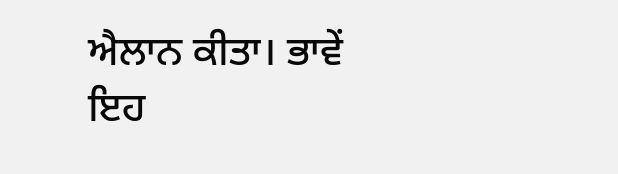ਐਲਾਨ ਕੀਤਾ। ਭਾਵੇਂ ਇਹ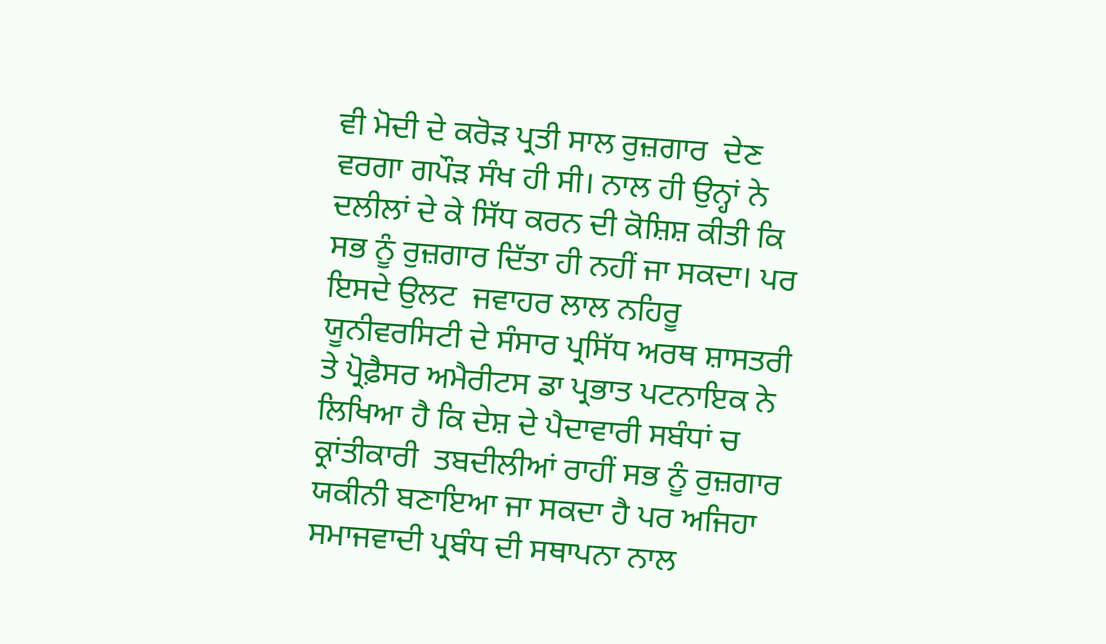ਵੀ ਮੋਦੀ ਦੇ ਕਰੋੜ ਪ੍ਰਤੀ ਸਾਲ ਰੁਜ਼ਗਾਰ  ਦੇਣ ਵਰਗਾ ਗਪੌੜ ਸੰਖ ਹੀ ਸੀ। ਨਾਲ ਹੀ ਉਨ੍ਹਾਂ ਨੇ ਦਲੀਲਾਂ ਦੇ ਕੇ ਸਿੱਧ ਕਰਨ ਦੀ ਕੋਸ਼ਿਸ਼ ਕੀਤੀ ਕਿ  ਸਭ ਨੂੰ ਰੁਜ਼ਗਾਰ ਦਿੱਤਾ ਹੀ ਨਹੀਂ ਜਾ ਸਕਦਾ। ਪਰ ਇਸਦੇ ਉਲਟ  ਜਵਾਹਰ ਲਾਲ ਨਹਿਰੂ ਯੂਨੀਵਰਸਿਟੀ ਦੇ ਸੰਸਾਰ ਪ੍ਰਸਿੱਧ ਅਰਥ ਸ਼ਾਸਤਰੀ ਤੇ ਪ੍ਰੋਫ਼ੈਸਰ ਅਮੈਰੀਟਸ ਡਾ ਪ੍ਰਭਾਤ ਪਟਨਾਇਕ ਨੇ ਲਿਖਿਆ ਹੈ ਕਿ ਦੇਸ਼ ਦੇ ਪੈਦਾਵਾਰੀ ਸਬੰਧਾਂ ਚ ਕ੍ਰਾਂਤੀਕਾਰੀ  ਤਬਦੀਲੀਆਂ ਰਾਹੀਂ ਸਭ ਨੂੰ ਰੁਜ਼ਗਾਰ ਯਕੀਨੀ ਬਣਾਇਆ ਜਾ ਸਕਦਾ ਹੈ ਪਰ ਅਜਿਹਾ ਸਮਾਜਵਾਦੀ ਪ੍ਰਬੰਧ ਦੀ ਸਥਾਪਨਾ ਨਾਲ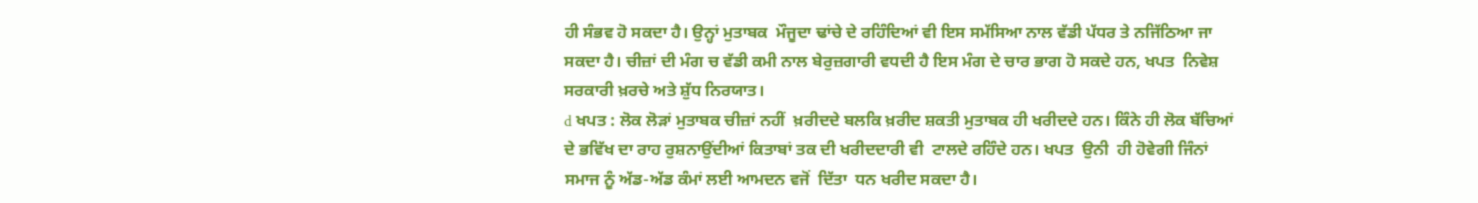ਹੀ ਸੰਭਵ ਹੋ ਸਕਦਾ ਹੈ। ਉਨ੍ਹਾਂ ਮੁਤਾਬਕ  ਮੌਜੂਦਾ ਢਾਂਚੇ ਦੇ ਰਹਿੰਦਿਆਂ ਵੀ ਇਸ ਸਮੱਸਿਆ ਨਾਲ ਵੱਡੀ ਪੱਧਰ ਤੇ ਨਜਿੱਠਿਆ ਜਾ ਸਕਦਾ ਹੈ। ਚੀਜ਼ਾਂ ਦੀ ਮੰਗ ਚ ਵੱਡੀ ਕਮੀ ਨਾਲ ਬੇਰੁਜ਼ਗਾਰੀ ਵਧਦੀ ਹੈ ਇਸ ਮੰਗ ਦੇ ਚਾਰ ਭਾਗ ਹੋ ਸਕਦੇ ਹਨ, ਖਪਤ  ਨਿਵੇਸ਼ ਸਰਕਾਰੀ ਖ਼ਰਚੇ ਅਤੇ ਸ਼ੁੱਧ ਨਿਰਯਾਤ।
d ਖਪਤ : ਲੋਕ ਲੋੜਾਂ ਮੁਤਾਬਕ ਚੀਜ਼ਾਂ ਨਹੀਂ  ਖ਼ਰੀਦਦੇ ਬਲਕਿ ਖ਼ਰੀਦ ਸ਼ਕਤੀ ਮੁਤਾਬਕ ਹੀ ਖਰੀਦਦੇ ਹਨ। ਕਿੰਨੇ ਹੀ ਲੋਕ ਬੱਚਿਆਂ ਦੇ ਭਵਿੱਖ ਦਾ ਰਾਹ ਰੁਸ਼ਨਾਉਂਦੀਆਂ ਕਿਤਾਬਾਂ ਤਕ ਦੀ ਖਰੀਦਦਾਰੀ ਵੀ  ਟਾਲਦੇ ਰਹਿੰਦੇ ਹਨ। ਖਪਤ  ਉਨੀ  ਹੀ ਹੋਵੇਗੀ ਜਿੰਨਾਂ ਸਮਾਜ ਨੂੰ ਅੱਡ-ਅੱਡ ਕੰਮਾਂ ਲਈ ਆਮਦਨ ਵਜੋਂ  ਦਿੱਤਾ  ਧਨ ਖਰੀਦ ਸਕਦਾ ਹੈ।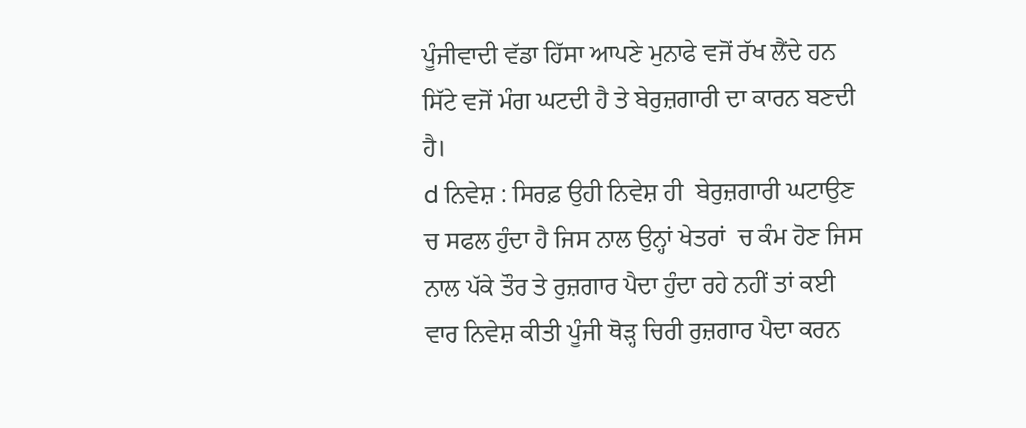ਪੂੰਜੀਵਾਦੀ ਵੱਡਾ ਹਿੱਸਾ ਆਪਣੇ ਮੁਨਾਫੇ ਵਜੋਂ ਰੱਖ ਲੈਂਦੇ ਹਨ ਸਿੱਟੇ ਵਜੋਂ ਮੰਗ ਘਟਦੀ ਹੈ ਤੇ ਬੇਰੁਜ਼ਗਾਰੀ ਦਾ ਕਾਰਨ ਬਣਦੀ ਹੈ।
d ਨਿਵੇਸ਼ : ਸਿਰਫ਼ ਉਹੀ ਨਿਵੇਸ਼ ਹੀ  ਬੇਰੁਜ਼ਗਾਰੀ ਘਟਾਉਣ ਚ ਸਫਲ ਹੁੰਦਾ ਹੈ ਜਿਸ ਨਾਲ ਉਨ੍ਹਾਂ ਖੇਤਰਾਂ  ਚ ਕੰਮ ਹੋਣ ਜਿਸ ਨਾਲ ਪੱਕੇ ਤੌਰ ਤੇ ਰੁਜ਼ਗਾਰ ਪੈਦਾ ਹੁੰਦਾ ਰਹੇ ਨਹੀਂ ਤਾਂ ਕਈ ਵਾਰ ਨਿਵੇਸ਼ ਕੀਤੀ ਪੂੰਜੀ ਥੋੜ੍ਹ ਚਿਰੀ ਰੁਜ਼ਗਾਰ ਪੈਦਾ ਕਰਨ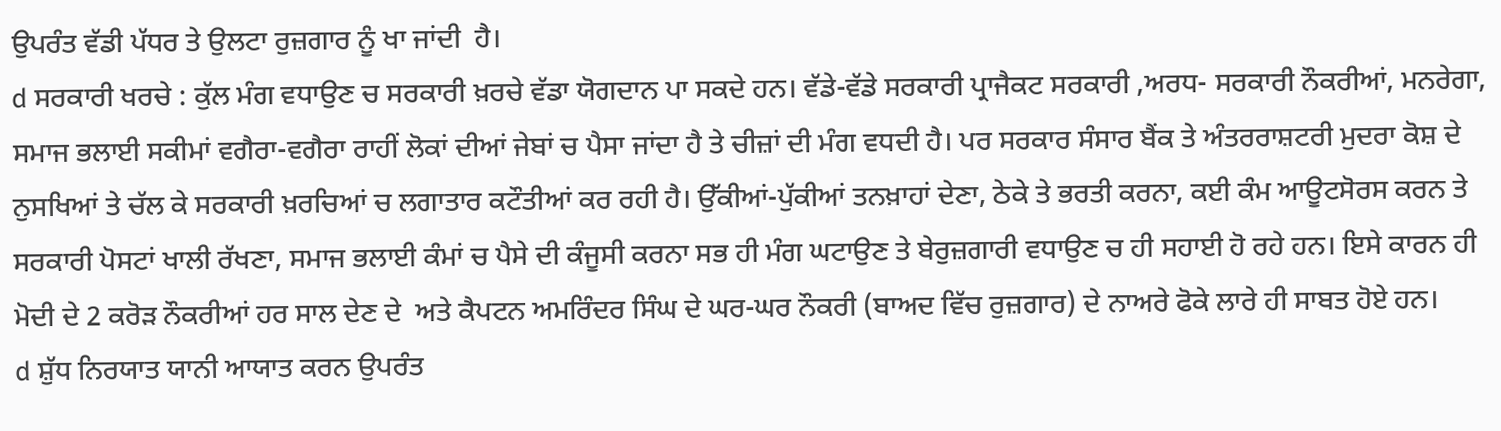ਉਪਰੰਤ ਵੱਡੀ ਪੱਧਰ ਤੇ ਉਲਟਾ ਰੁਜ਼ਗਾਰ ਨੂੰ ਖਾ ਜਾਂਦੀ  ਹੈ।
d ਸਰਕਾਰੀ ਖਰਚੇ : ਕੁੱਲ ਮੰਗ ਵਧਾਉਣ ਚ ਸਰਕਾਰੀ ਖ਼ਰਚੇ ਵੱਡਾ ਯੋਗਦਾਨ ਪਾ ਸਕਦੇ ਹਨ। ਵੱਡੇ-ਵੱਡੇ ਸਰਕਾਰੀ ਪ੍ਰਾਜੈਕਟ ਸਰਕਾਰੀ ,ਅਰਧ- ਸਰਕਾਰੀ ਨੌਕਰੀਆਂ, ਮਨਰੇਗਾ, ਸਮਾਜ ਭਲਾਈ ਸਕੀਮਾਂ ਵਗੈਰਾ-ਵਗੈਰਾ ਰਾਹੀਂ ਲੋਕਾਂ ਦੀਆਂ ਜੇਬਾਂ ਚ ਪੈਸਾ ਜਾਂਦਾ ਹੈ ਤੇ ਚੀਜ਼ਾਂ ਦੀ ਮੰਗ ਵਧਦੀ ਹੈ। ਪਰ ਸਰਕਾਰ ਸੰਸਾਰ ਬੈਂਕ ਤੇ ਅੰਤਰਰਾਸ਼ਟਰੀ ਮੁਦਰਾ ਕੋਸ਼ ਦੇ ਨੁਸਖਿਆਂ ਤੇ ਚੱਲ ਕੇ ਸਰਕਾਰੀ ਖ਼ਰਚਿਆਂ ਚ ਲਗਾਤਾਰ ਕਟੌਤੀਆਂ ਕਰ ਰਹੀ ਹੈ। ਉੱਕੀਆਂ-ਪੁੱਕੀਆਂ ਤਨਖ਼ਾਹਾਂ ਦੇਣਾ, ਠੇਕੇ ਤੇ ਭਰਤੀ ਕਰਨਾ, ਕਈ ਕੰਮ ਆਊਟਸੋਰਸ ਕਰਨ ਤੇ ਸਰਕਾਰੀ ਪੋਸਟਾਂ ਖਾਲੀ ਰੱਖਣਾ, ਸਮਾਜ ਭਲਾਈ ਕੰਮਾਂ ਚ ਪੈਸੇ ਦੀ ਕੰਜੂਸੀ ਕਰਨਾ ਸਭ ਹੀ ਮੰਗ ਘਟਾਉਣ ਤੇ ਬੇਰੁਜ਼ਗਾਰੀ ਵਧਾਉਣ ਚ ਹੀ ਸਹਾਈ ਹੋ ਰਹੇ ਹਨ। ਇਸੇ ਕਾਰਨ ਹੀ ਮੋਦੀ ਦੇ 2 ਕਰੋੜ ਨੌਕਰੀਆਂ ਹਰ ਸਾਲ ਦੇਣ ਦੇ  ਅਤੇ ਕੈਪਟਨ ਅਮਰਿੰਦਰ ਸਿੰਘ ਦੇ ਘਰ-ਘਰ ਨੌਕਰੀ (ਬਾਅਦ ਵਿੱਚ ਰੁਜ਼ਗਾਰ) ਦੇ ਨਾਅਰੇ ਫੋਕੇ ਲਾਰੇ ਹੀ ਸਾਬਤ ਹੋਏ ਹਨ।
d ਸ਼ੁੱਧ ਨਿਰਯਾਤ ਯਾਨੀ ਆਯਾਤ ਕਰਨ ਉਪਰੰਤ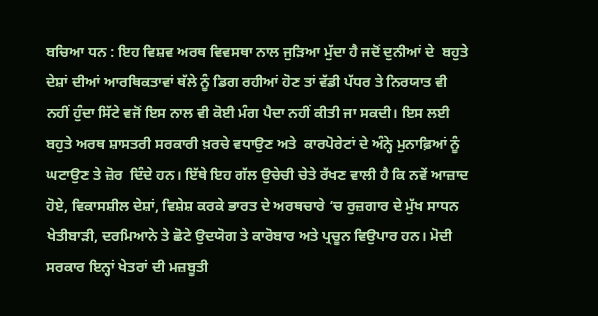ਬਚਿਆ ਧਨ : ਇਹ ਵਿਸ਼ਵ ਅਰਥ ਵਿਵਸਥਾ ਨਾਲ ਜੁੜਿਆ ਮੁੱਦਾ ਹੈ ਜਦੋਂ ਦੁਨੀਆਂ ਦੇ  ਬਹੁਤੇ ਦੇਸ਼ਾਂ ਦੀਆਂ ਆਰਥਿਕਤਾਵਾਂ ਥੱਲੇ ਨੂੰ ਡਿਗ ਰਹੀਆਂ ਹੋਣ ਤਾਂ ਵੱਡੀ ਪੱਧਰ ਤੇ ਨਿਰਯਾਤ ਵੀ ਨਹੀਂ ਹੁੰਦਾ ਸਿੱਟੇ ਵਜੋਂ ਇਸ ਨਾਲ ਵੀ ਕੋਈ ਮੰਗ ਪੈਦਾ ਨਹੀਂ ਕੀਤੀ ਜਾ ਸਕਦੀ। ਇਸ ਲਈ ਬਹੁਤੇ ਅਰਥ ਸ਼ਾਸਤਰੀ ਸਰਕਾਰੀ ਖ਼ਰਚੇ ਵਧਾਉਣ ਅਤੇ  ਕਾਰਪੋਰੇਟਾਂ ਦੇ ਅੰਨ੍ਹੇ ਮੁਨਾਫ਼ਿਆਂ ਨੂੰ ਘਟਾਉਣ ਤੇ ਜ਼ੋਰ  ਦਿੰਦੇ ਹਨ। ਇੱਥੇ ਇਹ ਗੱਲ ਉਚੇਚੀ ਚੇਤੇ ਰੱਖਣ ਵਾਲੀ ਹੈ ਕਿ ਨਵੇਂ ਆਜ਼ਾਦ ਹੋਏ, ਵਿਕਾਸਸ਼ੀਲ ਦੇਸ਼ਾਂ, ਵਿਸ਼ੇਸ਼ ਕਰਕੇ ਭਾਰਤ ਦੇ ਅਰਥਚਾਰੇ ‘ਚ ਰੁਜ਼ਗਾਰ ਦੇ ਮੁੱਖ ਸਾਧਨ ਖੇਤੀਬਾੜੀ, ਦਰਮਿਆਨੇ ਤੇ ਛੋਟੇ ਉਦਯੋਗ ਤੇ ਕਾਰੋਬਾਰ ਅਤੇ ਪ੍ਰਚੂਨ ਵਿਉਪਾਰ ਹਨ। ਮੋਦੀ ਸਰਕਾਰ ਇਨ੍ਹਾਂ ਖੇਤਰਾਂ ਦੀ ਮਜ਼ਬੂਤੀ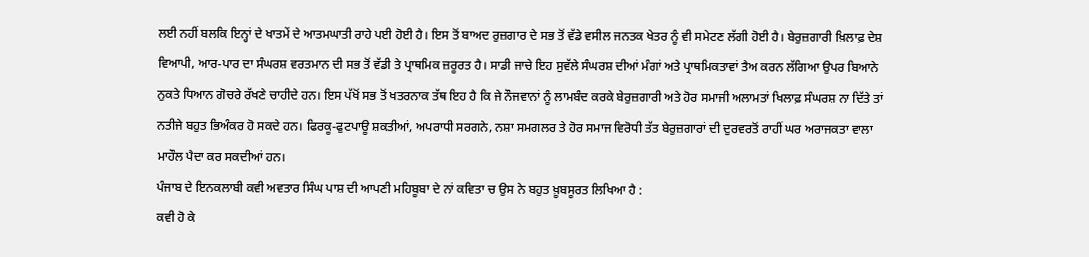ਲਈ ਨਹੀਂ ਬਲਕਿ ਇਨ੍ਹਾਂ ਦੇ ਖਾਤਮੇਂ ਦੇ ਆਤਮਘਾਤੀ ਰਾਹੇ ਪਈ ਹੋਈ ਹੈ। ਇਸ ਤੋਂ ਬਾਅਦ ਰੁਜ਼ਗਾਰ ਦੇ ਸਭ ਤੋਂ ਵੱਡੇ ਵਸੀਲ ਜਨਤਕ ਖੇਤਰ ਨੂੰ ਵੀ ਸਮੇਟਣ ਲੱਗੀ ਹੋਈ ਹੈ। ਬੇਰੁਜ਼ਗਾਰੀ ਖ਼ਿਲਾਫ਼ ਦੇਸ਼ ਵਿਆਪੀ, ਆਰ-ਪਾਰ ਦਾ ਸੰਘਰਸ਼ ਵਰਤਮਾਨ ਦੀ ਸਭ ਤੋਂ ਵੱਡੀ ਤੇ ਪ੍ਰਾਥਮਿਕ ਜ਼ਰੂਰਤ ਹੈ। ਸਾਡੀ ਜਾਚੇ ਇਹ ਸੁਵੱਲੇ ਸੰਘਰਸ਼ ਦੀਆਂ ਮੰਗਾਂ ਅਤੇ ਪ੍ਰਾਥਮਿਕਤਾਵਾਂ ਤੈਅ ਕਰਨ ਲੱਗਿਆ ਉਪਰ ਬਿਆਨੇ ਨੁਕਤੇ ਧਿਆਨ ਗੋਚਰੇ ਰੱਖਣੇ ਚਾਹੀਦੇ ਹਨ। ਇਸ ਪੱਖੋਂ ਸਭ ਤੋਂ ਖਤਰਨਾਕ ਤੱਥ ਇਹ ਹੈ ਕਿ ਜੇ ਨੌਜਵਾਨਾਂ ਨੂੰ ਲਾਮਬੰਦ ਕਰਕੇ ਬੇਰੁਜ਼ਗਾਰੀ ਅਤੇ ਹੋਰ ਸਮਾਜੀ ਅਲਾਮਤਾਂ ਖਿਲਾਫ਼ ਸੰਘਰਸ਼ ਨਾ ਦਿੱਤੇ ਤਾਂ ਨਤੀਜੇ ਬਹੁਤ ਭਿਅੰਕਰ ਹੋ ਸਕਦੇ ਹਨ। ਫਿਰਕੂ-ਫੁਟਪਾਊ ਸ਼ਕਤੀਆਂ, ਅਪਰਾਧੀ ਸਰਗਨੇ, ਨਸ਼ਾ ਸਮਗਲਰ ਤੇ ਹੋਰ ਸਮਾਜ ਵਿਰੋਧੀ ਤੱਤ ਬੇਰੁਜ਼ਗਾਰਾਂ ਦੀ ਦੁਰਵਰਤੋਂ ਰਾਹੀਂ ਘਰ ਅਰਾਜਕਤਾ ਵਾਲਾ ਮਾਹੌਲ ਪੈਦਾ ਕਰ ਸਕਦੀਆਂ ਹਨ।
ਪੰਜਾਬ ਦੇ ਇਨਕਲਾਬੀ ਕਵੀ ਅਵਤਾਰ ਸਿੰਘ ਪਾਸ਼ ਦੀ ਆਪਣੀ ਮਹਿਬੂਬਾ ਦੇ ਨਾਂ ਕਵਿਤਾ ਚ ਉਸ ਨੇ ਬਹੁਤ ਖ਼ੂਬਸੂਰਤ ਲਿਖਿਆ ਹੈ :
ਕਵੀ ਹੋ ਕੇ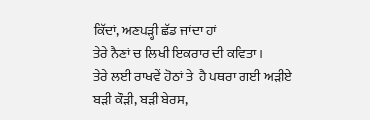ਕਿੱਦਾਂ, ਅਣਪੜ੍ਹੀ ਛੱਡ ਜਾਂਦਾ ਹਾਂ
ਤੇਰੇ ਨੈਣਾਂ ਚ ਲਿਖੀ ਇਕਰਾਰ ਦੀ ਕਵਿਤਾ।
ਤੇਰੇ ਲਈ ਰਾਖਵੇਂ ਹੋਠਾਂ ਤੇ  ਹੈ ਪਥਰਾ ਗਈ ਅੜੀਏ
ਬੜੀ ਕੌੜੀ, ਬੜੀ ਬੇਰਸ,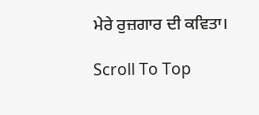ਮੇਰੇ ਰੁਜ਼ਗਾਰ ਦੀ ਕਵਿਤਾ।

Scroll To Top